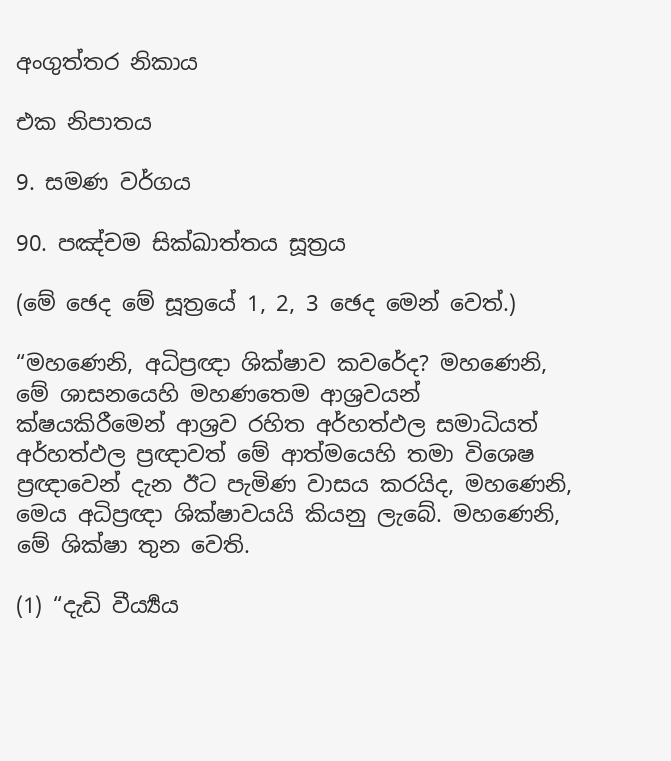අංගුත්තර නිකාය

එක නිපාතය

9. සමණ වර්ගය

90. පඤ්චම සික්ඛාත්තය සූත්‍රය

(මේ ඡෙද මේ සූත්‍රයේ 1, 2, 3 ඡෙද මෙන් වෙත්.)

“මහණෙනි, අධිප්‍රඥා ශික්ෂාව කවරේද? මහණෙනි, මේ ශාසනයෙහි මහණතෙම ආශ්‍රවයන් ක්ෂයකිරීමෙන් ආශ්‍රව රහිත අර්හත්ඵල සමාධියත් අර්හත්ඵල ප්‍රඥාවත් මේ ආත්මයෙහි තමා විශෙෂ ප්‍රඥාවෙන් දැන ඊට පැමිණ වාසය කරයිද, මහණෙනි, මෙය අධිප්‍රඥා ශික්ෂාවයයි කියනු ලැබේ. මහණෙනි, මේ ශික්ෂා තුන වෙති.

(1) “දැඩි වීර්‍ය්‍යය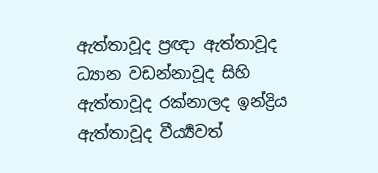ඇත්තාවූද ප්‍රඥා ඇත්තාවූද ධ්‍යාන වඩන්නාවූද සිහි ඇත්තාවූද රක්නාලද ඉන්ද්‍රිය ඇත්තාවූද වීර්‍ය්‍යවත්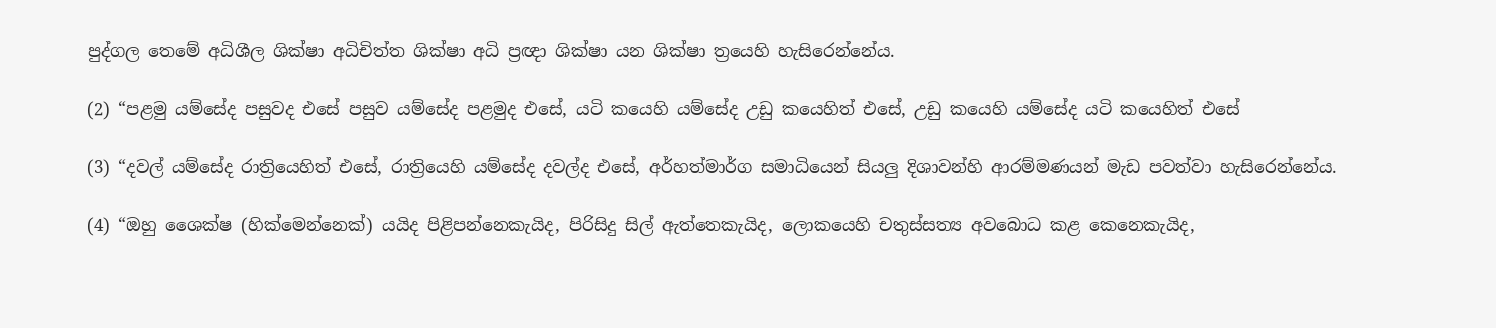පුද්ගල තෙමේ අධිශීල ශික්ෂා අධිචිත්ත ශික්ෂා අධි ප්‍රඥා ශික්ෂා යන ශික්ෂා ත්‍රයෙහි හැසිරෙන්නේය.

(2) “පළමු යම්සේද පසුවද එසේ පසුව යම්සේද පළමුද එසේ, යටි කයෙහි යම්සේද උඩු කයෙහිත් එසේ, උඩු කයෙහි යම්සේද යටි කයෙහිත් එසේ

(3) “දවල් යම්සේද රාත්‍රියෙහිත් එසේ, රාත්‍රියෙහි යම්සේද දවල්ද එසේ, අර්හත්මාර්ග සමාධියෙන් සියලු දිශාවන්හි ආරම්මණයන් මැඩ පවත්වා හැසිරෙන්නේය.

(4) “ඔහු ශෛක්ෂ (හික්මෙන්නෙක්) යයිද පිළිපන්නෙකැයිද, පිරිසිදු සිල් ඇත්තෙකැයිද, ලොකයෙහි චතුස්සත්‍ය අවබොධ කළ කෙනෙකැයිද,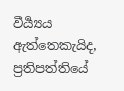වීර්‍ය්‍යය ඇත්තෙකැයිද, ප්‍රතිපත්තියේ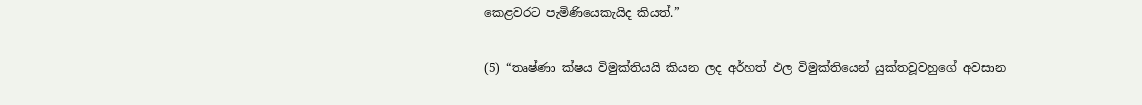කෙළවරට පැමිණියෙකැයිද කියත්.”

(5) “තෘෂ්ණා ක්ෂය විමුක්තියයි කියන ලද අර්හත් ඵල විමුක්තියෙන් යුක්තවූවහුගේ අවසාන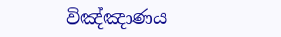විඤ්ඤාණය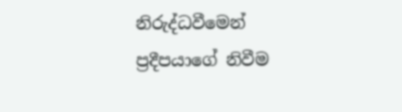නිරුද්ධවීමෙන් ප්‍රදීපයාගේ නිවීම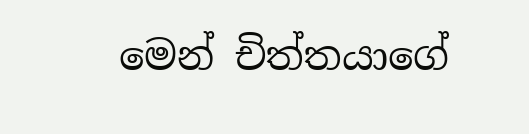මෙන් චිත්තයාගේ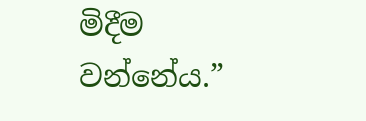මිදීම වන්නේය.”